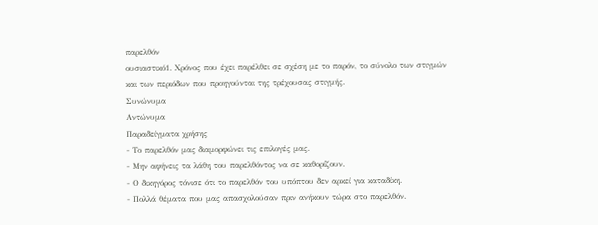παρελθόν
ουσιαστικό1. Χρόνος που έχει παρέλθει σε σχέση με το παρόν, το σύνολο των στιγμών και των περιόδων που προηγούνται της τρέχουσας στιγμής.
Συνώνυμα
Αντώνυμα
Παραδείγματα χρήσης
- Το παρελθόν μας διαμορφώνει τις επιλογές μας.
- Μην αφήνεις τα λάθη του παρελθόντος να σε καθορίζουν.
- Ο δικηγόρος τόνισε ότι το παρελθόν του υπόπτου δεν αρκεί για καταδίκη.
- Πολλά θέματα που μας απασχολούσαν πριν ανήκουν τώρα στο παρελθόν.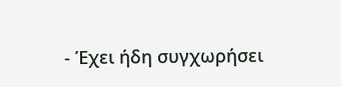- Έχει ήδη συγχωρήσει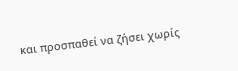και προσπαθεί να ζήσει χωρίς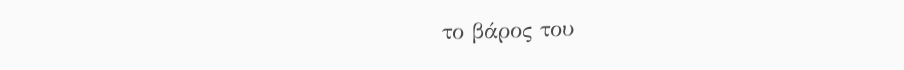το βάρος του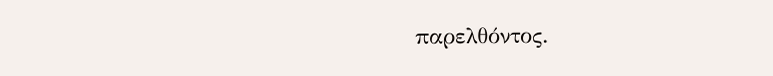παρελθόντος.